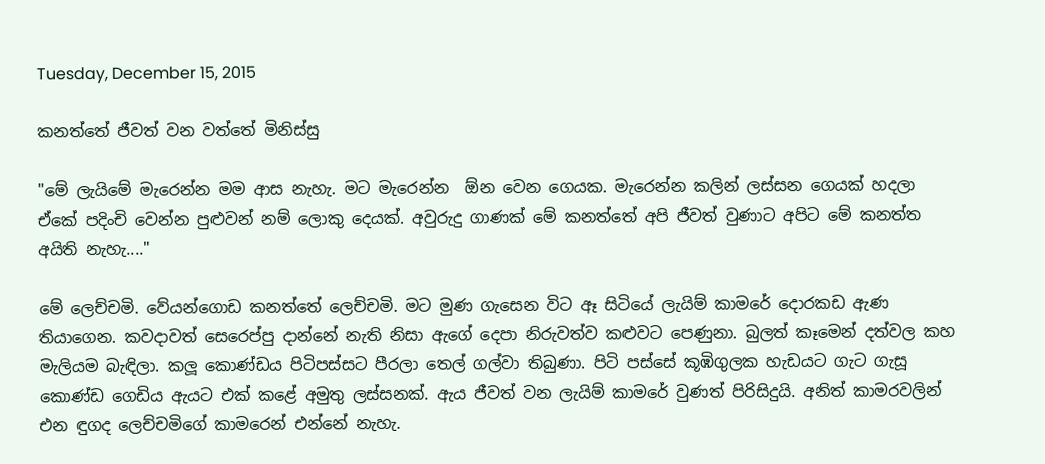Tuesday, December 15, 2015

කනත්තේ ජීවත් වන වත්තේ මිනිස්සු

"මේ ලැයිමේ මැරෙන්න මම ආස නැහැ. මට මැරෙන්න  ඕන වෙන ගෙයක. මැරෙන්න කලින් ලස්සන ගෙයක් හදලා ඒකේ පදිංචි වෙන්න පුළුවන් නම් ලොකු දෙයක්. අවුරුදු ගාණක් මේ කනත්තේ අපි ජීවත් වුණාට අපිට මේ කනත්ත අයිති නැහැ...."

මේ ලෙච්චමි. වේයන්ගොඩ කනත්තේ ලෙච්චමි. මට මුණ ගැසෙන විට ඈ සිටියේ ලැයිම් කාමරේ දොරකඩ ඇණ තියාගෙන. කවදාවත් සෙරෙප්පු දාන්නේ නැති නිසා ඇගේ දෙපා නිරුවත්ව කළුවට පෙණුනා. බුලත් කෑමෙන් දත්වල කහ මැලියම බැඳිලා. කලූ කොණ්ඩය පිටිපස්සට පීරලා තෙල් ගල්වා තිබුණා. පිටි පස්සේ කූඹිගුලක හැඩයට ගැට ගැසූ කොණ්ඩ ගෙඩිය ඇයට එක් කළේ අමුතු ලස්සනක්. ඇය ජීවත් වන ලැයිම් කාමරේ වුණත් පිරිසිදුයි. අනිත් කාමරවලින් එන ඳුගද ලෙච්චමිගේ කාමරෙන් එන්නේ නැහැ.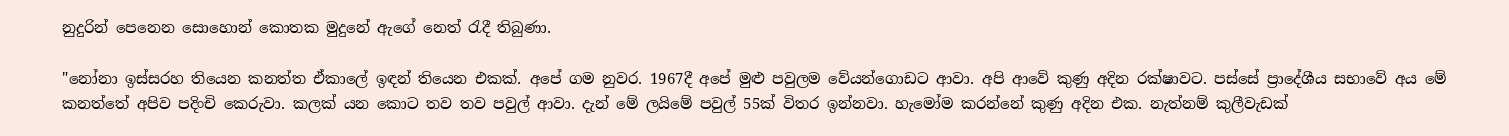නුදුරින් පෙනෙන සොහොන් කොතක මුදුනේ ඇගේ නෙත් රැදී තිබුණා.

"නෝනා ඉස්සරහ තියෙන කනත්ත ඒකාලේ ඉඳන් තියෙන එකක්. අපේ ගම නුවර. 1967දී අපේ මුළු පවුලම වේයන්ගොඩට ආවා. අපි ආවේ කුණු අදින රක්ෂාවට. පස්සේ ප්‍රාදේශීය සභාවේ අය මේ කනත්තේ අපිව පදිංචි කෙරුවා. කලක් යන කොට තව තව පවුල් ආවා. දැන් මේ ලයිමේ පවුල් 55ක් විතර ඉන්නවා. හැමෝම කරන්නේ කුණු අදින එක. නැත්නම් කුලීවැඩක්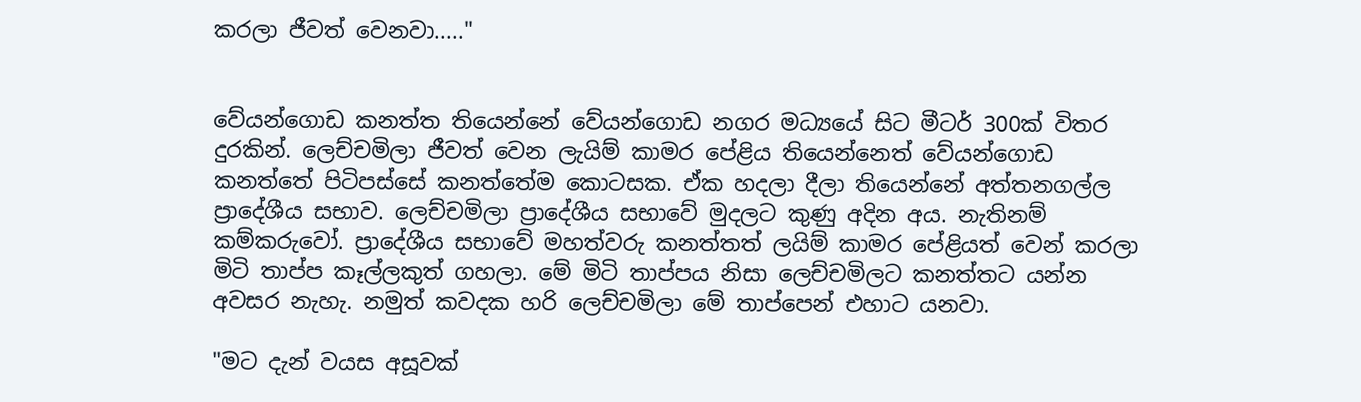කරලා ජීවත් වෙනවා....."


වේයන්ගොඩ කනත්ත තියෙන්නේ වේයන්ගොඩ නගර මධ්‍යයේ සිට මීටර් 300ක් විතර දුරකින්. ලෙච්චමිලා ජීවත් වෙන ලැයිම් කාමර පේළිය තියෙන්නෙත් වේයන්ගොඩ කනත්තේ පිටිපස්සේ කනත්තේම කොටසක. ඒක හදලා දීලා තියෙන්නේ අත්තනගල්ල ප්‍රාදේශීය සභාව. ලෙච්චමිලා ප්‍රාදේශීය සභාවේ මුදලට කුණු අදින අය. නැතිනම් කම්කරුවෝ. ප්‍රාදේශීය සභාවේ මහත්වරු කනත්තත් ලයිම් කාමර පේළියත් වෙන් කරලා මිටි තාප්ප කෑල්ලකුත් ගහලා. මේ මිටි තාප්පය නිසා ලෙච්චමිලට කනත්තට යන්න අවසර නැහැ. නමුත් කවදක හරි ලෙච්චමිලා මේ තාප්පෙන් එහාට යනවා.

"මට දැන් වයස අසූවක්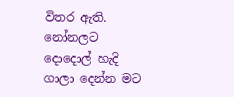විතර ඇති. නෝනලට දොදොල් හැදි ගාලා දෙන්න මට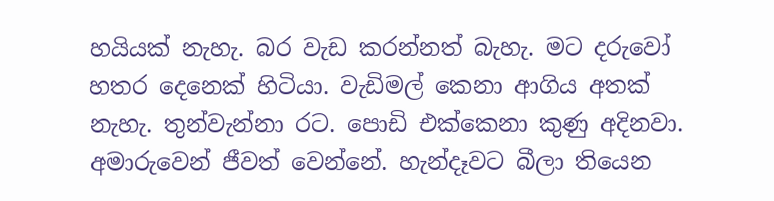හයියක් නැහැ. බර වැඩ කරන්නත් බැහැ. මට දරුවෝ හතර දෙනෙක් හිටියා. වැඩිමල් කෙනා ආගිය අතක් නැහැ. තුන්වැන්නා රට. පොඩි එක්කෙනා කුණු අදිනවා. අමාරුවෙන් ජීවත් වෙන්නේ. හැන්දෑවට බීලා තියෙන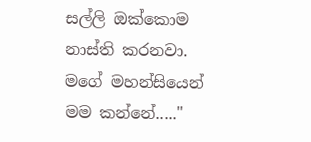සල්ලි ඔක්කොම නාස්ති කරනවා. මගේ මහන්සියෙන් මම කන්නේ....."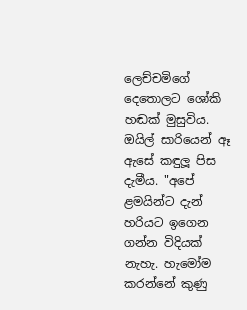ලෙච්චමිගේ දෙතොලට ශෝකි හඬක් මුසුවිය. ඔයිල් සාරියෙන් ඈ ඇසේ කඳුලූ පිස දැමීය. "අපේ ළමයින්ට දැන් හරියට ඉගෙන ගන්න විදියක් නැහැ. හැමෝම කරන්නේ කුණු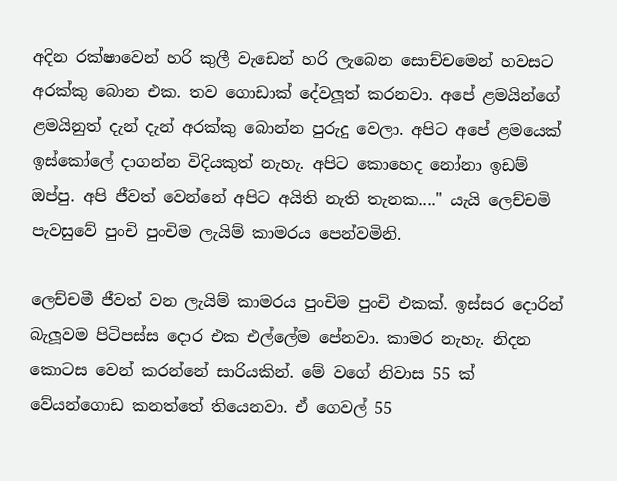අදින රක්ෂාවෙන් හරි කුලී වැඩෙන් හරි ලැබෙන සොච්චමෙන් හවසට අරක්කු බොන එක. තව ගොඩාක් දේවලූත් කරනවා. අපේ ළමයින්ගේ ළමයිනුත් දැන් දැන් අරක්කු බොන්න පුරුදු වෙලා. අපිට අපේ ළමයෙක් ඉස්කෝලේ දාගන්න විදියකුත් නැහැ. අපිට කොහෙද නෝනා ඉඩම් ඔප්පු. අපි ජීවත් වෙන්නේ අපිට අයිති නැති තැනක...." යැයි ලෙච්චමි පැවසුවේ පුංචි පුංචිම ලැයිම් කාමරය පෙන්වමිනි.

ලෙච්චමී ජීවත් වන ලැයිම් කාමරය පුංචිම පුංචි එකක්. ඉස්සර දොරින් බැලූවම පිටිපස්ස දොර එක එල්ලේම පේනවා. කාමර නැහැ. නිදන කොටස වෙන් කරන්නේ සාරියකින්. මේ වගේ නිවාස 55 ක් වේයන්ගොඩ කනත්තේ තියෙනවා. ඒ ගෙවල් 55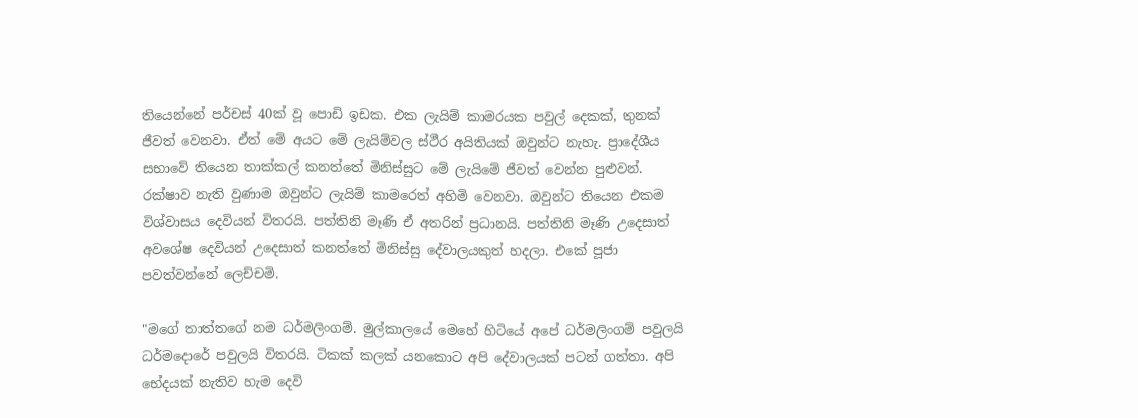තියෙන්නේ පර්චස් 40ක් වූ පොඩි ඉඩක. එක ලැයිම් කාමරයක පවුල් දෙකක්, තුනක් ජීවත් වෙනවා. ඒත් මේ අයට මේ ලැයිම්වල ස්ථීර අයිතියක් ඔවුන්ට නැහැ. ප්‍රාදේශීය සභාවේ තියෙන තාක්කල් කනත්තේ මිනිස්සුට මේ ලැයිමේ ජීවත් වෙන්න පුළුවන්. රක්ෂාව නැති වුණාම ඔවුන්ට ලැයිම් කාමරෙත් අහිමි වෙනවා. ඔවුන්ට තියෙන එකම විශ්වාසය දෙවියන් විතරයි. පත්තිනි මෑණි ඒ අතරින් ප්‍රධානයි. පත්තිනි මෑණි උදෙසාත් අවශේෂ දෙවියන් උදෙසාත් කනත්තේ මිනිස්සු දේවාලයකුත් හදලා. එකේ පූජා පවත්වන්නේ ලෙච්චමි.

"මගේ තාත්තගේ නම ධර්මලිංගම්. මුල්කාලයේ මෙහේ හිටියේ අපේ ධර්මලිංගම් පවුලයි ධර්මදොරේ පවුලයි විතරයි. ටිකක් කලක් යනකොට අපි දේවාලයක් පටන් ගත්තා. අපි භේදයක් නැතිව හැම දෙවි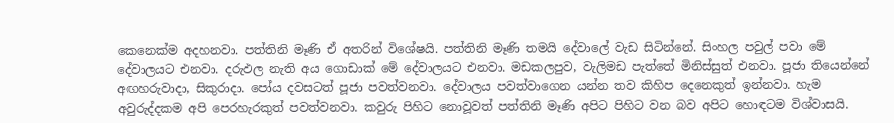කෙනෙක්ම අදහනවා. පත්තිනි මෑණි ඒ අතරින් විශේෂයි. පත්තිනි මෑණි තමයි දේවාලේ වැඩ සිටින්නේ. සිංහල පවුල් පවා මේ දේවාලයට එනවා. දරුඵල නැති අය ගොඩාක් මේ දේවාලයට එනවා. මඩකලපුව, වැලිමඩ පැත්තේ මිනිස්සුත් එනවා. පූජා තියෙන්නේ අඟහරුවාදා, සිකුරාදා. පෝය දවසටත් පූජා පවත්වනවා. දේවාලය පවත්වාගෙන යන්න තව කිහිප දෙනෙකුත් ඉන්නවා. හැම අවුරුද්දකම අපි පෙරහැරකුත් පවත්වනවා. කවුරු පිහිට නොවූවත් පත්තිනි මෑණි අපිට පිහිට වන බව අපිට හොඳටම විශ්වාසයි.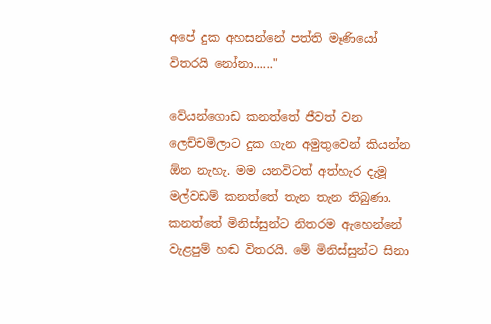අපේ දුක අහසන්නේ පත්ති මෑණියෝ විතරයි නෝනා......"

වේයන්ගොඩ කනත්තේ ජීවත් වන ලෙච්චමිලාට දුක ගැන අමුතුවෙන් කියන්න  ඕන නැහැ. මම යනවිටත් අත්හැර දැමූ මල්වඩම් කනත්තේ තැන තැන තිබුණා. කනත්තේ මිනිස්සුන්ට නිතරම ඇහෙන්නේ වැළපුම් හඬ විතරයි. මේ මිනිස්සුන්ට සිනා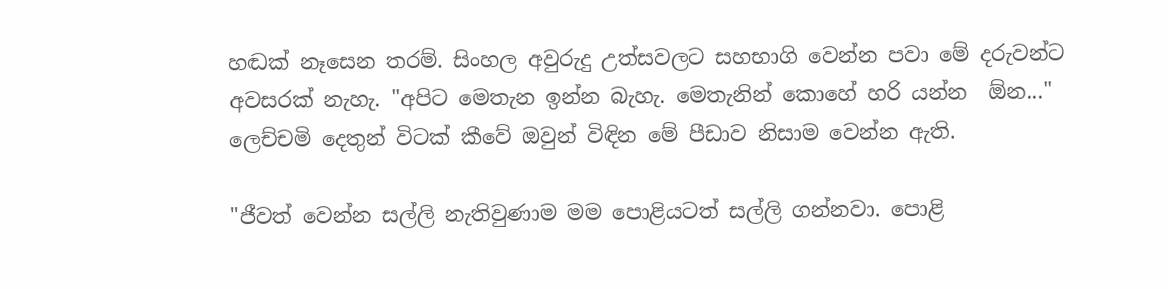හඬක් නෑසෙන තරම්. සිංහල අවුරුදු උත්සවලට සහභාගි වෙන්න පවා මේ දරුවන්ට අවසරක් නැහැ. "අපිට මෙතැන ඉන්න බැහැ. මෙතැනින් කොහේ හරි යන්න  ඕන..." ලෙච්චමි දෙතුන් විටක් කීවේ ඔවුන් විඳින මේ පීඩාව නිසාම වෙන්න ඇති.

"ජීවත් වෙන්න සල්ලි නැතිවුණාම මම පොළියටත් සල්ලි ගන්නවා. පොළි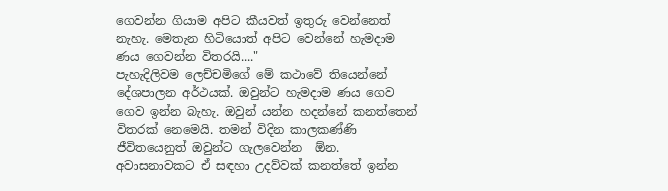ගෙවන්න ගියාම අපිට කීයවත් ඉතුරු වෙන්නෙත් නැහැ. මෙතැන හිටියොත් අපිට වෙන්නේ හැමදාම ණය ගෙවන්න විතරයි...."
පැහැදිලිවම ලෙච්චමිගේ මේ කථාවේ තියෙන්නේ දේශපාලන අර්ථයක්. ඔවුන්ට හැමදාම ණය ගෙව ගෙව ඉන්න බැහැ. ඔවුන් යන්න හදන්නේ කනත්තෙන් විතරක් නෙමෙයි. තමන් විදින කාලකණ්ණි ජීවිතයෙනුත් ඔවුන්ට ගැලවෙන්න  ඕන. අවාසනාවකට ඒ සඳහා උදව්වක් කනත්තේ ඉන්න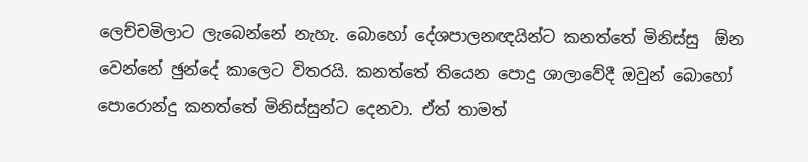ලෙච්චමිලාට ලැබෙන්නේ නැහැ. බොහෝ දේශපාලනඥයින්ට කනත්තේ මිනිස්සු  ඕන වෙන්නේ ඡුන්දේ කාලෙට විතරයි. කනත්තේ තියෙන පොදු ශාලාවේදී ඔවුන් බොහෝ පොරොන්දු කනත්තේ මිනිස්සුන්ට දෙනවා. ඒත් තාමත්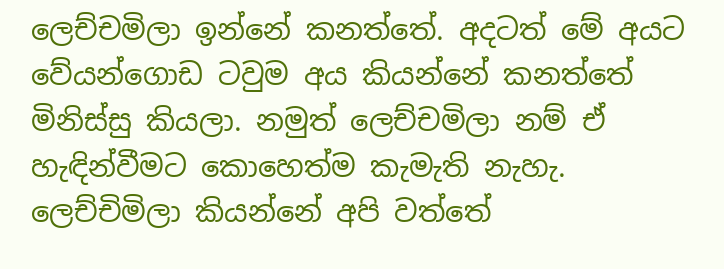ලෙච්චමිලා ඉන්නේ කනත්තේ. අදටත් මේ අයට වේයන්ගොඩ ටවුම අය කියන්නේ කනත්තේ මිනිස්සු කියලා. නමුත් ලෙච්චමිලා නම් ඒ හැඳින්වීමට කොහෙත්ම කැමැති නැහැ. ලෙච්චිමිලා කියන්නේ අපි වත්තේ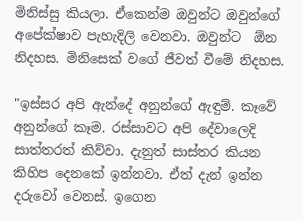මිනිස්සු කියලා. ඒකෙන්ම ඔවුන්ට ඔවුන්ගේ අපේක්ෂාව පැහැදිලි වෙනවා. ඔවුන්ට  ඕන නිදහස. මිනිසෙක් වගේ ජීවත් වීමේ නිදහස.

"ඉස්සර අපි ඇන්දේ අනුන්ගේ ඇඳුම්. කෑවේ අනුන්ගේ කෑම. රස්සාවට අපි දේවාලෙදි සාත්තරත් කිව්වා. දැනුත් සාස්තර කියන කිහිප දෙනකේ ඉන්නවා. ඒත් දැන් ඉන්න දරුවෝ වෙනස්. ඉගෙන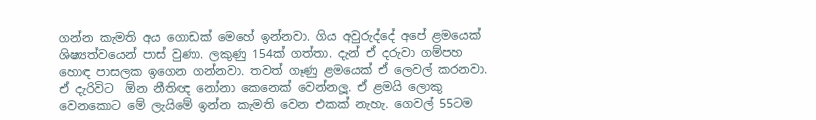ගන්න කැමති අය ගොඩක් මෙහේ ඉන්නවා. ගිය අවුරුද්දේ අපේ ළමයෙක් ශිෂ්‍යත්වයෙන් පාස් වුණා. ලකුණු 154ක් ගත්තා. දැන් ඒ දරුවා ගම්පහ හොඳ පාසලක ඉගෙන ගන්නවා. තවත් ගෑණු ළමයෙක් ඒ ලෙවල් කරනවා. ඒ දැරිවිට  ඕන නීතිඥ නෝනා කෙනෙක් වෙන්නලූ. ඒ ළමයි ලොකු වෙනකොට මේ ලැයිමේ ඉන්න කැමති වෙන එකක් නැහැ. ගෙවල් 55ටම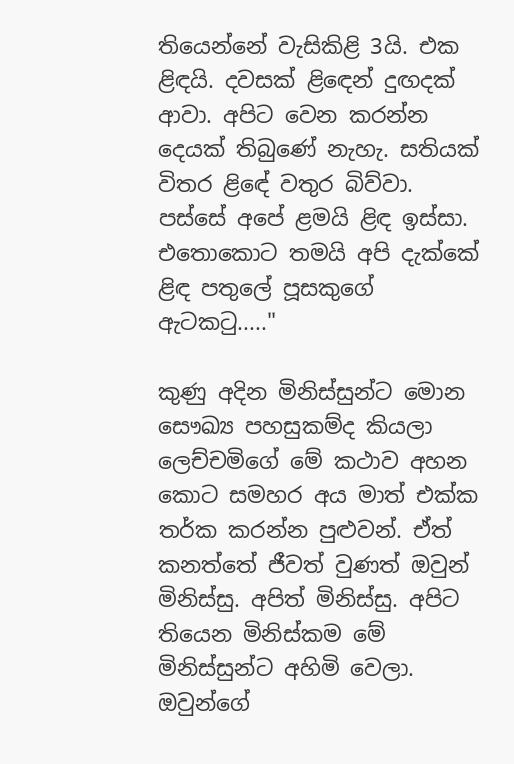තියෙන්නේ වැසිකිළි 3යි. එක ළිඳයි. දවසක් ළිඳෙන් දුඟදක් ආවා. අපිට වෙන කරන්න දෙයක් තිබුණේ නැහැ. සතියක් විතර ළිඳේ වතුර බිව්වා. පස්සේ අපේ ළමයි ළිඳ ඉස්සා. එතොකොට තමයි අපි දැක්කේ ළිඳ පතුලේ පූසකුගේ ඇටකටු....."

කුණු අදින මිනිස්සුන්ට මොන සෞඛ්‍ය පහසුකම්ද කියලා ලෙච්චමිගේ මේ කථාව අහන කොට සමහර අය මාත් එක්ක තර්ක කරන්න පුළුවන්. ඒත් කනත්තේ ජීවත් වුණත් ඔවුන් මිනිස්සු. අපිත් මිනිස්සු. අපිට තියෙන මිනිස්කම මේ මිනිස්සුන්ට අහිමි වෙලා. ඔවුන්ගේ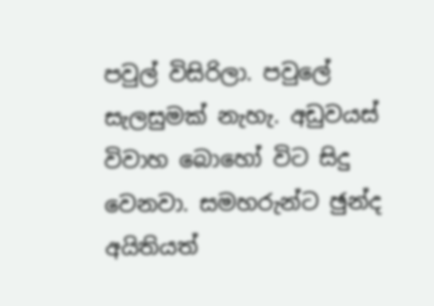පවුල් විසිරිලා. පවුලේ සැලසුමක් නැහැ. අඩුවයස් විවාහ බොහෝ විට සිදු වෙනවා. සමහරුන්ට ඡුන්ද අයිතියත්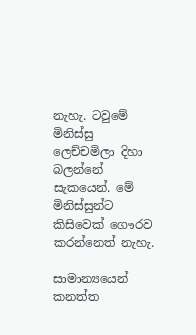නැහැ. ටවුමේ මිනිස්සු ලෙච්චමිලා දිහා බලන්නේ සැකයෙන්. මේ මිනිස්සුන්ට කිසිවෙක් ගෞරව කරන්නෙත් නැහැ.

සාමාන්‍යයෙන් කනත්ත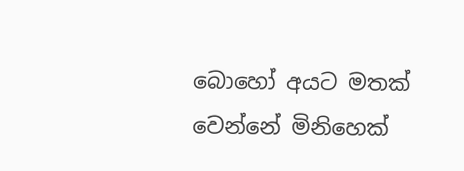බොහෝ අයට මතක් වෙන්නේ මිනිහෙක්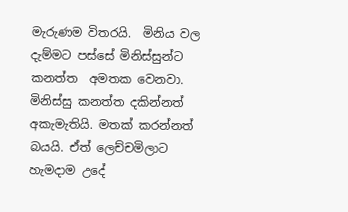මැරුණම විතරයි.  මිනිය වල දැම්මට පස්සේ මිනිස්සුන්ට කනත්ත  අමතක වෙනවා. මිනිස්සු කනත්ත දකින්නත් අකැමැතියි. මතක් කරන්නත් බයයි. ඒත් ලෙච්චමිලාට හැමදාම උදේ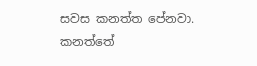සවස කනත්ත පේනවා. කනත්තේ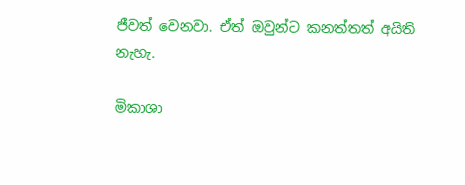ජීවත් වෙනවා. ඒත් ඔවුන්ට කනත්තත් අයිති නැහැ.

මිකාශා